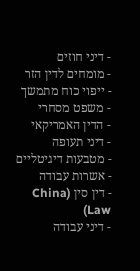- דיני חוזים
- מומחים לדין הזר
- ייפוי כוח מתמשך
- משפט מסחרי
- הדין האמריקאי
- דיני תעופה
- מטבעות דיגיטליים
- אשרות עבודה
- דין סין (China Law)
- דיני עבודה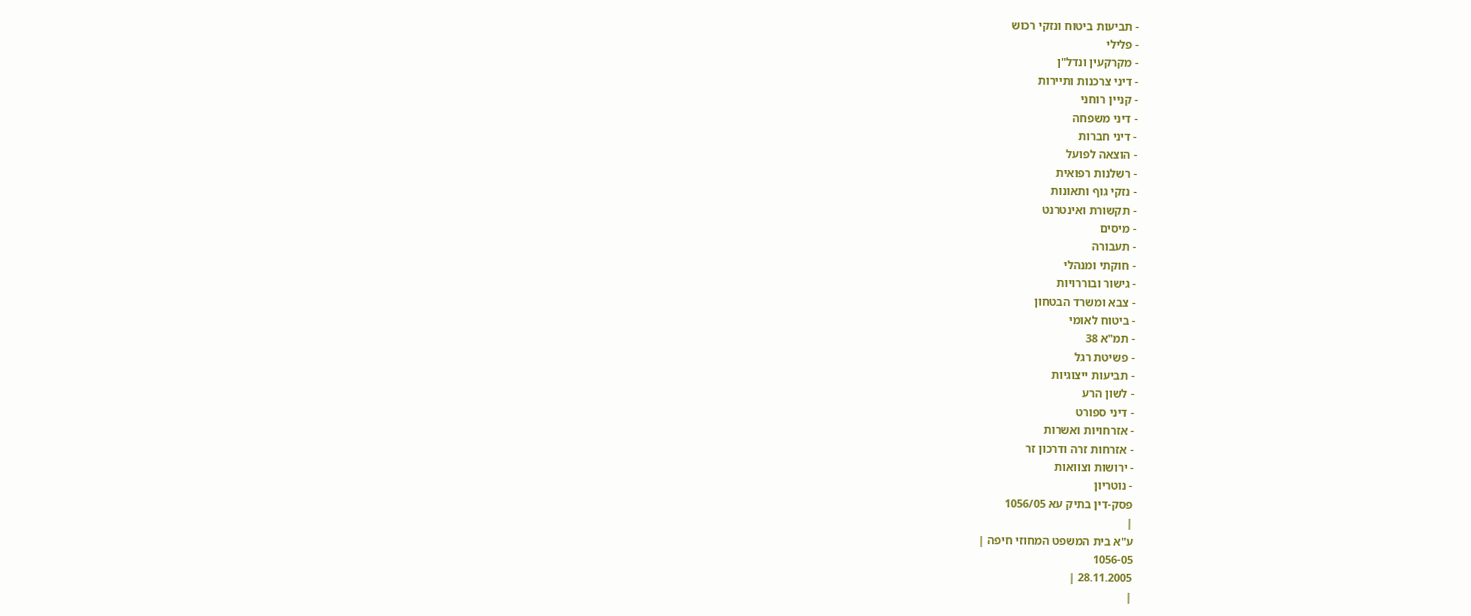- תביעות ביטוח ונזקי רכוש
- פלילי
- מקרקעין ונדל"ן
- דיני צרכנות ותיירות
- קניין רוחני
- דיני משפחה
- דיני חברות
- הוצאה לפועל
- רשלנות רפואית
- נזקי גוף ותאונות
- תקשורת ואינטרנט
- מיסים
- תעבורה
- חוקתי ומנהלי
- גישור ובוררויות
- צבא ומשרד הבטחון
- ביטוח לאומי
- תמ"א 38
- פשיטת רגל
- תביעות ייצוגיות
- לשון הרע
- דיני ספורט
- אזרחויות ואשרות
- אזרחות זרה ודרכון זר
- ירושות וצוואות
- נוטריון
פסק-דין בתיק עא 1056/05
|
ע"א בית המשפט המחוזי חיפה |
1056-05
28.11.2005 |
|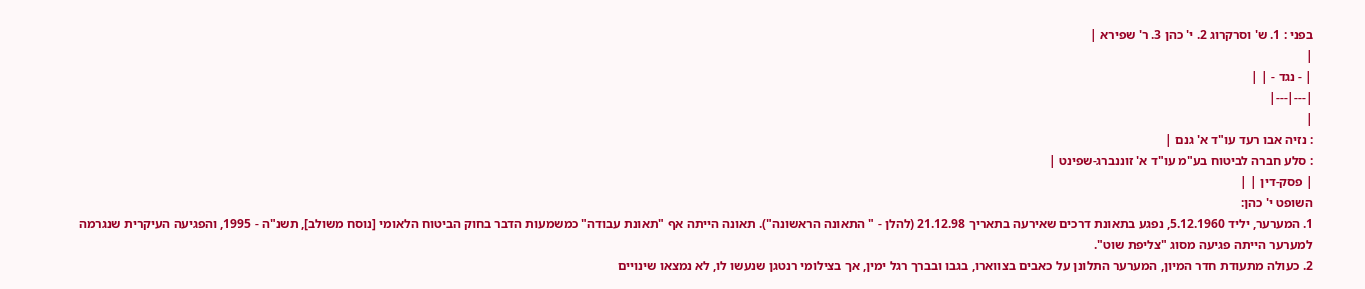בפני : 1. ש' וסרקרוג 2. י' כהן 3. ר' שפירא |
|
| - נגד - | |
|---|---|
|
: נזיה אבו רעד עו"ד א' גנם |
: סלע חברה לביטוח בע"מ עו"ד א' זוננברג-שפינט |
| פסק-דין | |
השופט י' כהן:
1. המערער, יליד 5.12.1960, נפגע בתאונת דרכים שאירעה בתאריך 21.12.98 (להלן - " התאונה הראשונה"). תאונה הייתה אף "תאונת עבודה" כמשמעות הדבר בחוק הביטוח הלאומי [נוסח משולב], תשנ"ה - 1995, והפגיעה העיקרית שנגרמה למערער הייתה פגיעה מסוג "צליפת שוט".
2. כעולה מתעודת חדר המיון, המערער התלונן על כאבים בצווארו, בגבו ובברך רגל ימין, אך בצילומי רנטגן שנעשו לו, לא נמצאו שינויים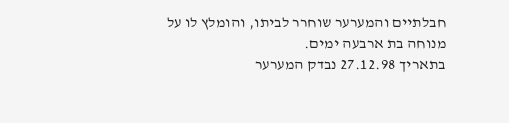חבלתיים והמערער שוחרר לביתו, והומלץ לו על מנוחה בת ארבעה ימים.
בתאריך 27.12.98 נבדק המערער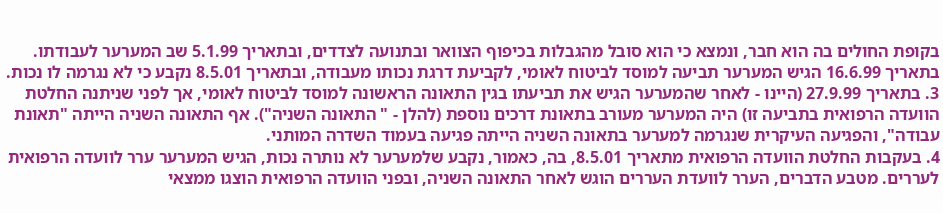בקופת החולים בה הוא חבר, ונמצא כי הוא סובל מהגבלות בכיפוף הצוואר ובתנועה לצדדים, ובתאריך 5.1.99 שב המערער לעבודתו.
בתאריך 16.6.99 הגיש המערער תביעה למוסד לביטוח לאומי, לקביעת דרגת נכותו מעבודה, ובתאריך 8.5.01 נקבע כי לא נגרמה לו נכות.
3. בתאריך 27.9.99 (היינו - לאחר שהמערער הגיש את תביעתו בגין התאונה הראשונה למוסד לביטוח לאומי, אך לפני שניתנה החלטת הוועדה הרפואית בתביעה זו) היה המערער מעורב בתאונת דרכים נוספת (להלן - " התאונה השניה"). אף התאונה השניה הייתה "תאונת עבודה", והפגיעה העיקרית שנגרמה למערער בתאונה השניה הייתה פגיעה בעמוד השדרה המותני.
4. בעקבות החלטת הוועדה הרפואית מתאריך 8.5.01, בה, כאמור, נקבע שלמערער לא נותרה נכות, הגיש המערער ערר לוועדה הרפואית לעררים. מטבע הדברים, הערר לוועדת העררים הוגש לאחר התאונה השניה, ובפני הוועדה הרפואית הוצגו ממצאי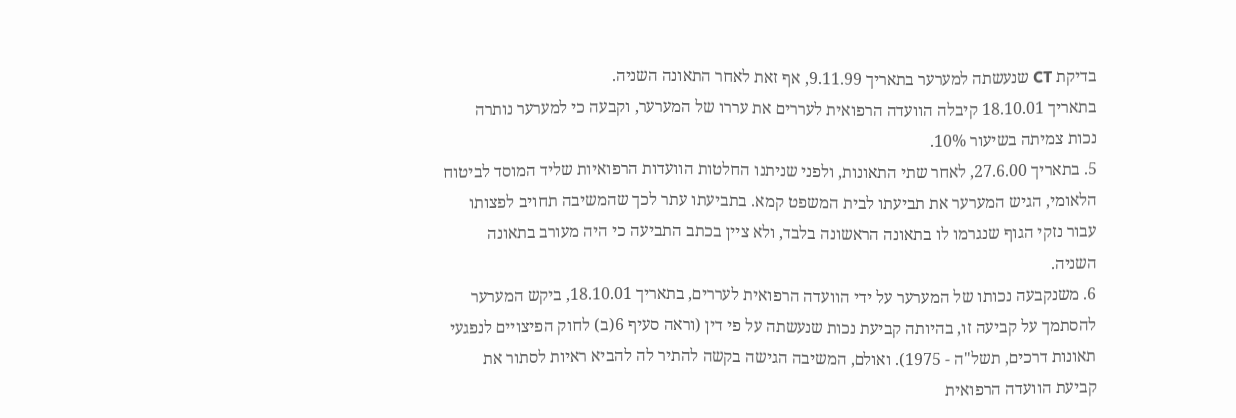בדיקת CT שנעשתה למערער בתאריך 9.11.99, אף זאת לאחר התאונה השניה.
בתאריך 18.10.01 קיבלה הוועדה הרפואית לעררים את עררו של המערער, וקבעה כי למערער נותרה נכות צמיתה בשיעור 10%.
5. בתאריך 27.6.00, לאחר שתי התאונות, ולפני שניתנו החלטות הוועדות הרפואיות שליד המוסד לביטוח הלאומי, הגיש המערער את תביעתו לבית המשפט קמא. בתביעתו עתר לכך שהמשיבה תחויב לפצותו עבור נזקי הגוף שנגרמו לו בתאונה הראשונה בלבד, ולא ציין בכתב התביעה כי היה מעורב בתאונה השניה.
6. משנקבעה נכותו של המערער על ידי הוועדה הרפואית לעררים, בתאריך 18.10.01, ביקש המערער להסתמך על קביעה זו, בהיותה קביעת נכות שנעשתה על פי דין (וראה סעיף 6(ב) לחוק הפיצויים לנפגעי תאונות דרכים, תשל"ה - 1975). ואולם, המשיבה הגישה בקשה להתיר לה להביא ראיות לסתור את קביעת הוועדה הרפואית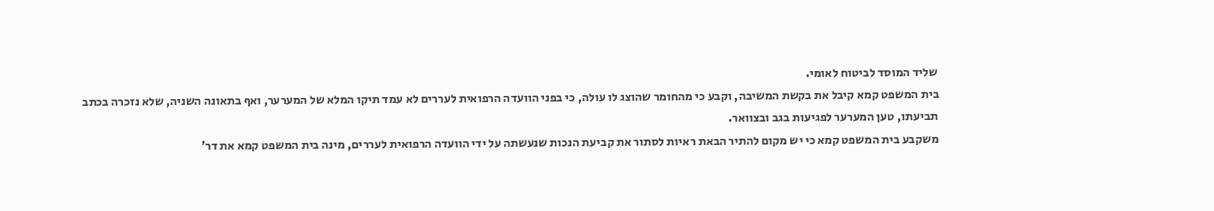שליד המוסד לביטוח לאומי.
בית המשפט קמא קיבל את בקשת המשיבה, וקבע כי מהחומר שהוצג לו עולה, כי בפני הוועדה הרפואית לעררים לא עמד תיקו המלא של המערער, ואף בתאונה השניה, שלא נזכרה בכתב תביעתו, טען המערער לפגיעות בגב ובצוואר.
משקבע בית המשפט קמא כי יש מקום להתיר הבאת ראיות לסתור את קביעת הנכות שנעשתה על ידי הוועדה הרפואית לעררים, מינה בית המשפט קמא את דר'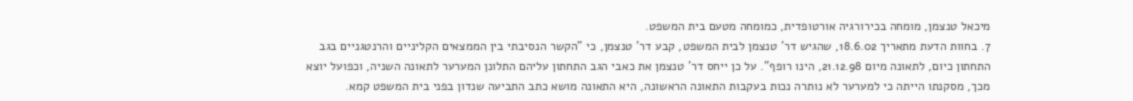מיכאל טנצמן, מומחה בכירורגיה אורטופדית, כמומחה מטעם בית המשפט.
7. בחוות הדעת מתאריך 18.6.02, שהגיש דר' טנצמן לבית המשפט, קבע דר' טנצמן, כי "הקשר הנסיבתי בין הממצאים הקליניים והרנטגניים בגב התחתון כיום, לתאונה מיום 21.12.98, הינו רופף". על כן ייחס דר' טנצמן את כאבי הגב התחתון עליהם התלונן המערער לתאונה השניה, וכפועל יוצא מכך, מסקנתו הייתה כי למערער לא נותרה נכות בעקבות התאונה הראשונה, היא התאונה מושא כתב התביעה שנדון בפני בית המשפט קמא.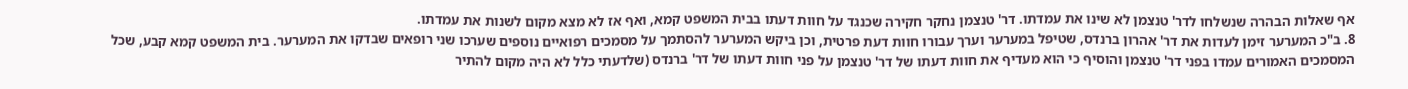אף שאלות הבהרה שנשלחו לדר' טנצמן לא שינו את עמדתו. דר' טנצמן נחקר חקירה שכנגד על חוות דעתו בבית המשפט קמא, ואף אז לא מצא מקום לשנות את עמדתו.
8. ב"כ המערער זימן לעדות את דר' אהרון ברנדס, שטיפל במערער וערך עבורו חוות דעת פרטית, וכן ביקש המערער להסתמך על מסמכים רפואיים נוספים שערכו שני רופאים שבדקו את המערער. בית המשפט קמא קבע, שכל המסמכים האמורים עמדו בפני דר' טנצמן והוסיף כי הוא מעדיף את חוות דעתו של דר' טנצמן על פני חוות דעתו של דר' ברנדס (שלדעתי כלל לא היה מקום להתיר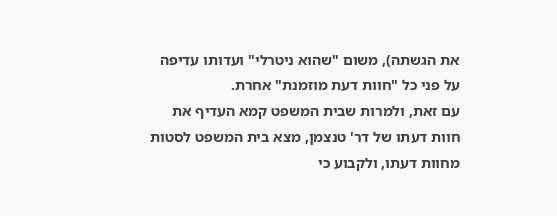את הגשתה), משום "שהוא ניטרלי" ועדותו עדיפה על פני כל "חוות דעת מוזמנת" אחרת.
עם זאת, ולמרות שבית המשפט קמא העדיף את חוות דעתו של דר' טנצמן, מצא בית המשפט לסטות מחוות דעתו, ולקבוע כי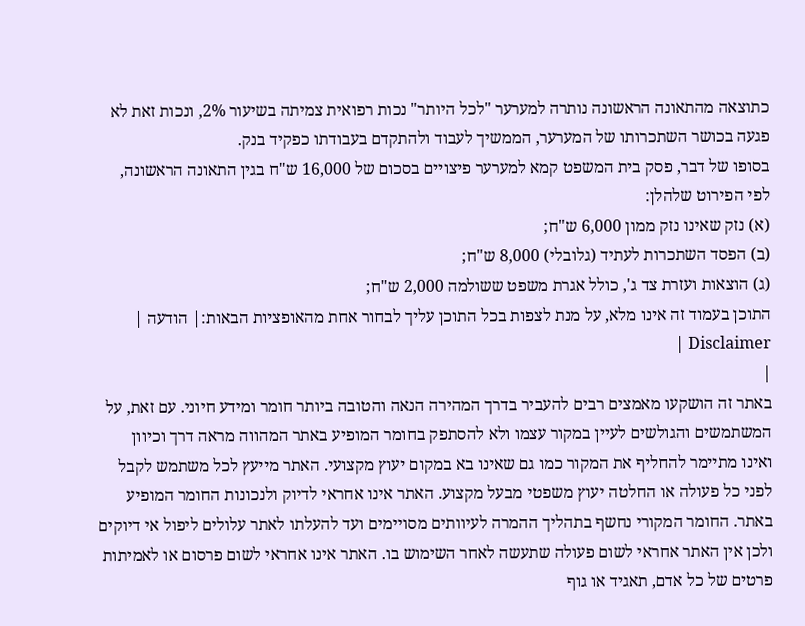כתוצאה מהתאונה הראשונה נותרה למערער "לכל היותר" נכות רפואית צמיתה בשיעור 2%, ונכות זאת לא פגעה בכושר השתכרותו של המערער, הממשיך לעבוד ולהתקדם בעבודתו כפקיד בנק.
בסופו של דבר, פסק בית המשפט קמא למערער פיצויים בסכום של 16,000 ש"ח בגין התאונה הראשונה, לפי הפירוט שלהלן:
(א) נזק שאינו נזק ממון 6,000 ש"ח;
(ב) הפסד השתכרות לעתיד (גלובלי) 8,000 ש"ח;
(ג) הוצאות ועזרת צד ג', כולל אגרת משפט ששולמה 2,000 ש"ח;
התוכן בעמוד זה אינו מלא, על מנת לצפות בכל התוכן עליך לבחור אחת מהאופציות הבאות:| הודעה | Disclaimer |
|
באתר זה הושקעו מאמצים רבים להעביר בדרך המהירה הנאה והטובה ביותר חומר ומידע חיוני. עם זאת, על המשתמשים והגולשים לעיין במקור עצמו ולא להסתפק בחומר המופיע באתר המהווה מראה דרך וכיוון ואינו מתיימר להחליף את המקור כמו גם שאינו בא במקום יעוץ מקצועי. האתר מייעץ לכל משתמש לקבל לפני כל פעולה או החלטה יעוץ משפטי מבעל מקצוע. האתר אינו אחראי לדיוק ולנכונות החומר המופיע באתר. החומר המקורי נחשף בתהליך ההמרה לעיוותים מסויימים ועד להעלתו לאתר עלולים ליפול אי דיוקים ולכן אין האתר אחראי לשום פעולה שתעשה לאחר השימוש בו. האתר אינו אחראי לשום פרסום או לאמיתות פרטים של כל אדם, תאגיד או גוף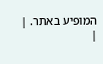המופיע באתר. |
|